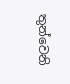තුන්වෙනි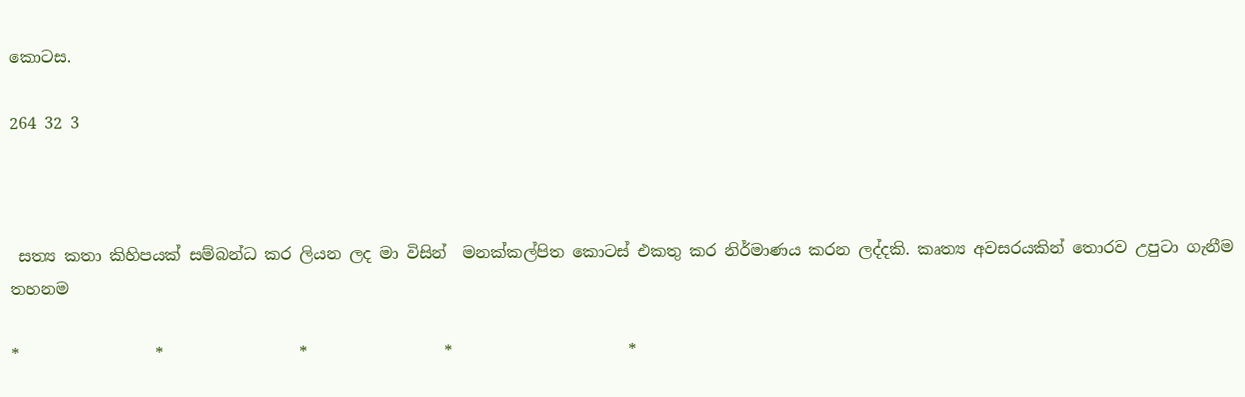කොටස.

264 32 3



 සත්‍ය කතා කිහිපයක් සම්බන්ධ කර ලියන ලද මා විසින්  මනක්කල්පිත කොටස් එකතු කර නිර්මාණය කරන ලද්දකි. කෘත්‍ය අවසරයකින් තොරව උපුටා ගැනීම තහනම

*                 *                 *                 *                      *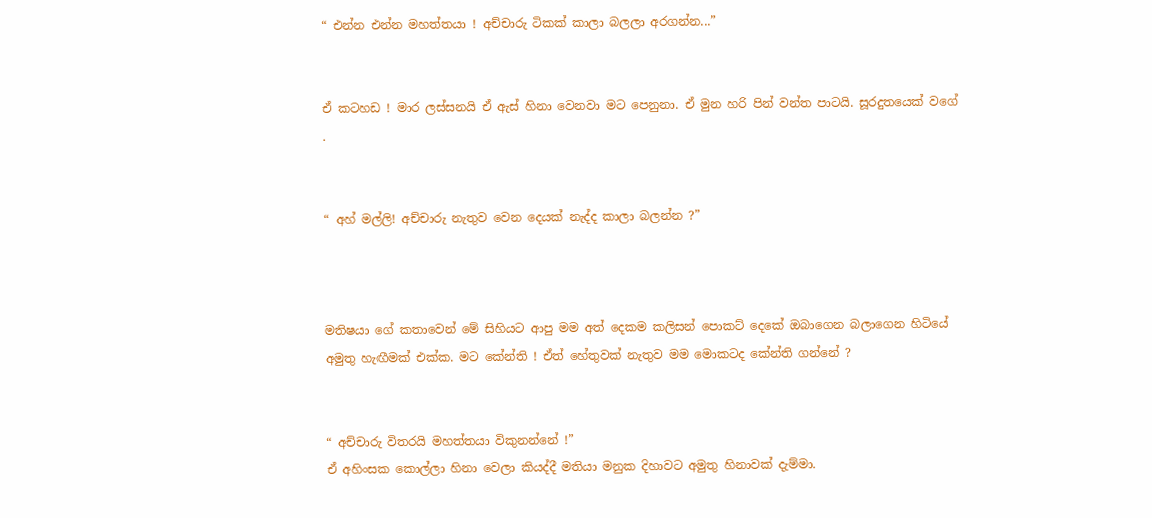“ එන්න එන්න මහත්තයා ! අච්චාරු ටිකක් කාලා බලලා අරගන්න...”


ඒ කටහඩ ! මාර ලස්සනයි ඒ ඇස් හිනා වෙනවා මට පෙනුනා. ඒ මුන හරි පින් වන්ත පාටයි. සූරදුතයෙක් වගේ .


“ අහ් මල්ලි! අච්චාරු නැතුව වෙන දෙයක් නැද්ද කාලා බලන්න ?”



මතිෂයා ගේ කතාවෙන් මේ සිහියට ආපු මම අත් දෙකම කලිසන් පොකට් දෙකේ ඔබාගෙන බලාගෙන හිටියේ අමුතු හැඟීමක් එක්ක. මට කේන්ති ! ඒත් හේතුවක් නැතුව මම මොකටද කේන්ති ගන්නේ ?


“ අච්චාරු විතරයි මහත්තයා විකුනන්නේ !”
ඒ අහිංසක කොල්ලා හිනා වෙලා කියද්දී මතියා මනුක දිහාවට අමුතු හිනාවක් දැම්මා.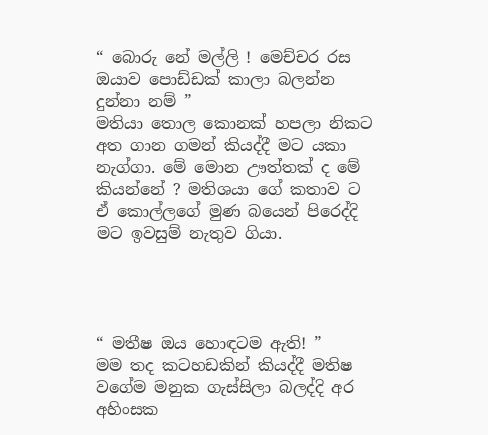“ බොරු නේ මල්ලි ! මෙච්චර රස ඔයාව පොඩ්ඩක් කාලා බලන්න දුන්නා නම් ”
මතියා තොල කොනක් හපලා නිකට අත ගාන ගමන් කියද්දී මට යකා නැග්ගා. මේ මොන ඌත්තක් ද මේ කියන්නේ ? මතිශයා ගේ කතාව ට ඒ කොල්ලගේ මුණ බයෙන් පිරෙද්දි මට ඉවසුම් නැතුව ගියා.




“ මතීෂ ඔය හොඳටම ඇති! ”
මම තද කටහඩකින් කියද්දී මතිෂ වගේම මනුක ගැස්සිලා බලද්දි අර අහිංසක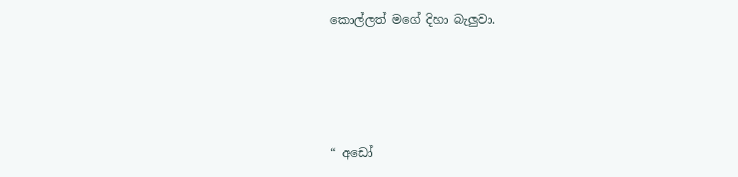කොල්ලත් මගේ දිහා බැලුවා.




“ අඩෝ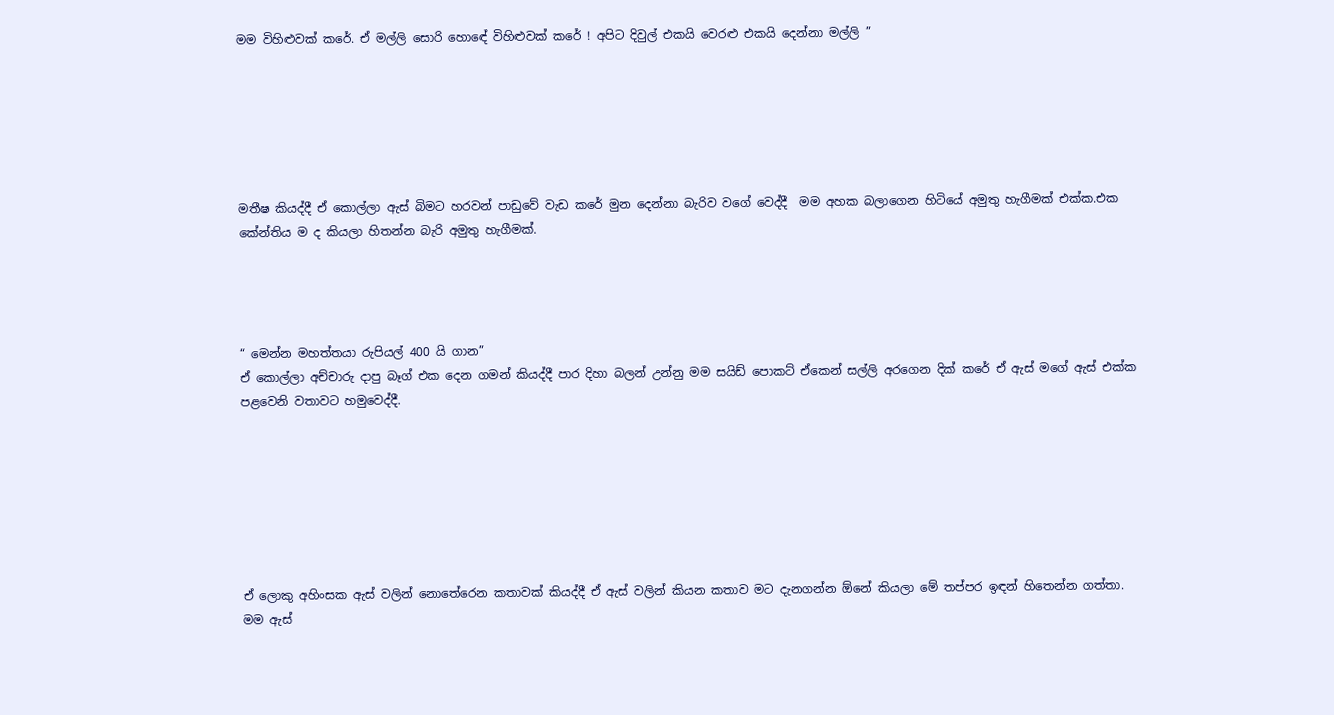මම විහිළුවක් කරේ. ඒ මල්ලි සොරි හොඳේ විහිළුවක් කරේ ! අපිට දිවුල් එකයි වෙරළු එකයි දෙන්නා මල්ලි ”






මතීෂ කියද්දී ඒ කොල්ලා ඇස් බිමට හරවන් පාඩුවේ වැඩ කරේ මුන දෙන්නා බැරිව වගේ වෙද්දී  මම අහක බලාගෙන හිටියේ අමුතු හැගීමක් එක්ක.එක කේන්තිය ම ද කියලා හිතන්න බැරි අමුතු හැගීමක්.




“ මෙන්න මහත්තයා රුපියල් 400 යි ගාන”
ඒ කොල්ලා අච්චාරු දාපු බෑග් එක දෙන ගමන් කියද්දී පාර දිහා බලන් උන්නු මම සයිඩ් පොකට් ඒකෙන් සල්ලි අරගෙන දික් කරේ ඒ ඇස් මගේ ඇස් එක්ක පළවෙනි වතාවට හමුවෙද්දී.







ඒ ලොකු අහිංසක ඇස් වලින් නොතේරෙන කතාවක් කියද්දී ඒ ඇස් වලින් කියන කතාව මට දැනගන්න ඕනේ කියලා මේ තප්පර ඉඳන් හිතෙන්න ගත්තා. මම ඇස්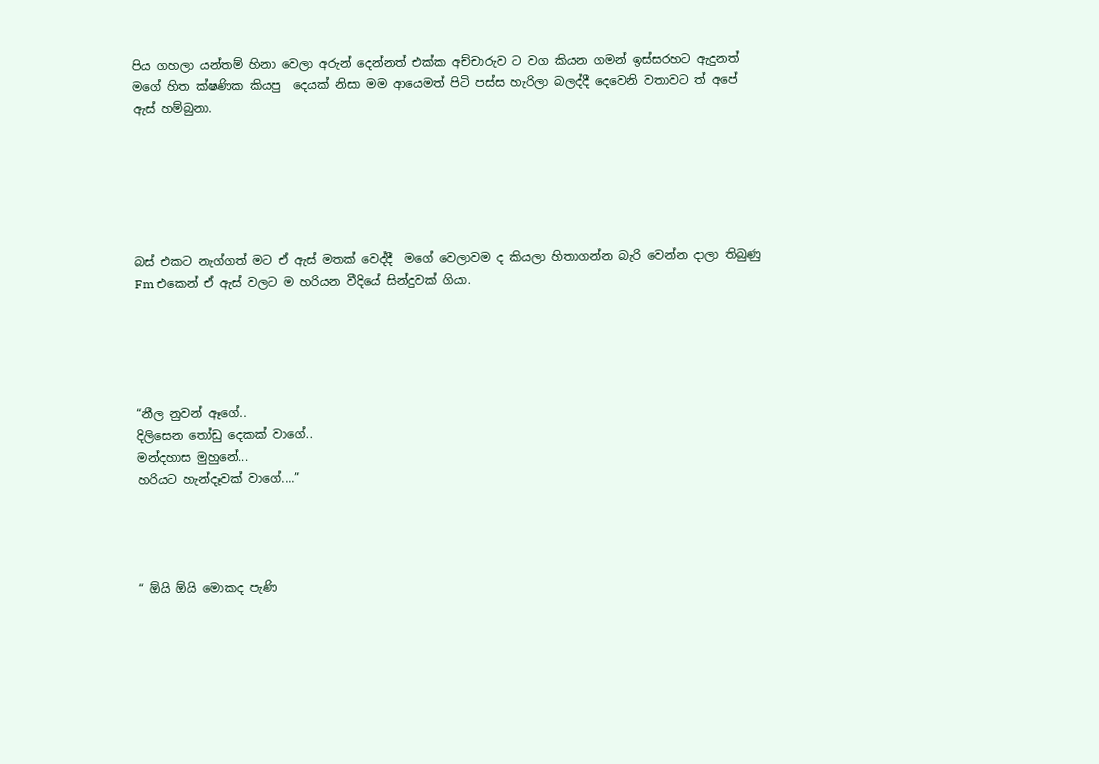පිය ගහලා යන්තම් හිනා වෙලා අරුන් දෙන්නත් එක්ක අච්චාරුව ට වග කියන ගමන් ඉස්සරහට ඇදුනත් මගේ හිත ක්ෂණික කියපු  දෙයක් නිසා මම ආයෙමත් පිටි පස්ස හැරිලා බලද්දී දෙවෙනි වතාවට ත් අපේ ඇස් හම්බුනා.






බස් එකට නැග්ගත් මට ඒ ඇස් මතක් වෙද්දී  මගේ වෙලාවම ද කියලා හිතාගන්න බැරි වෙන්න දාලා තිබුණු Fm එකෙන් ඒ ඇස් වලට ම හරියන වීදියේ සින්දුවක් ගියා.





“නීල නුවන් ඈගේ..
දිලිසෙන තෝඩු දෙකක් වාගේ..
මන්දහාස මුහුනේ...
හරියට හැන්දෑවක් වාගේ....”




“ ඕයි ඕයි මොකද පැණි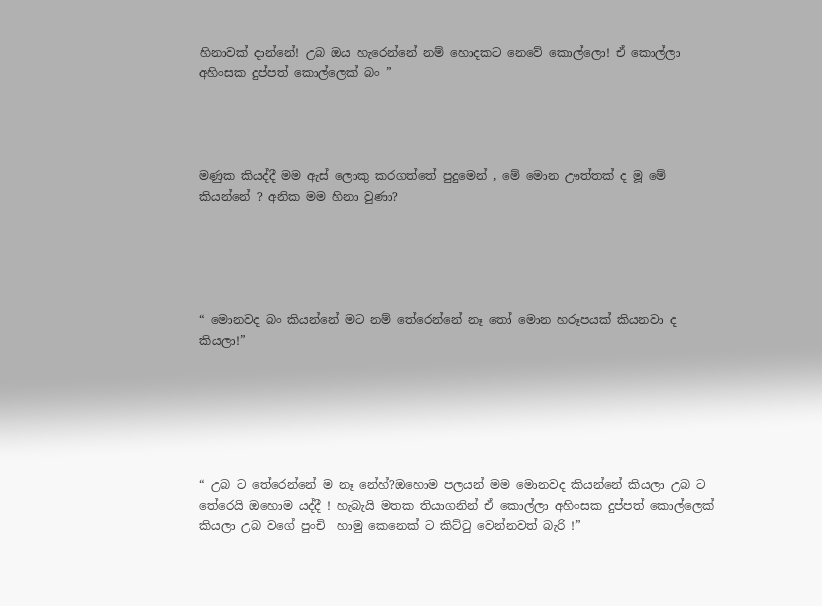හිනාවක් දාන්නේ! උබ ඔය හැරෙන්නේ නම් හොදකට නෙවේ කොල්ලො! ඒ කොල්ලා අහිංසක දුප්පත් කොල්ලෙක් බං ”




මණුක කියද්දී මම ඇස් ලොකු කරගත්තේ පුදුමෙන් , මේ මොන ඌත්තක් ද මූ මේ කියන්නේ ? අනික මම හිනා වුණා?





“ මොනවද බං කියන්නේ මට නම් තේරෙන්නේ නෑ තෝ මොන හරූපයක් කියනවා ද කියලා!”






“ උබ ට තේරෙන්නේ ම නෑ නේහ්?ඔහොම පලයන් මම මොනවද කියන්නේ කියලා උබ ට තේරෙයි ඔහොම යද්දී ! හැබැයි මතක තියාගනින් ඒ කොල්ලා අහිංසක දුප්පත් කොල්ලෙක් කියලා උබ වගේ පුංචි  හාමු කෙනෙක් ට කිට්ටු වෙන්නවත් බැරි !”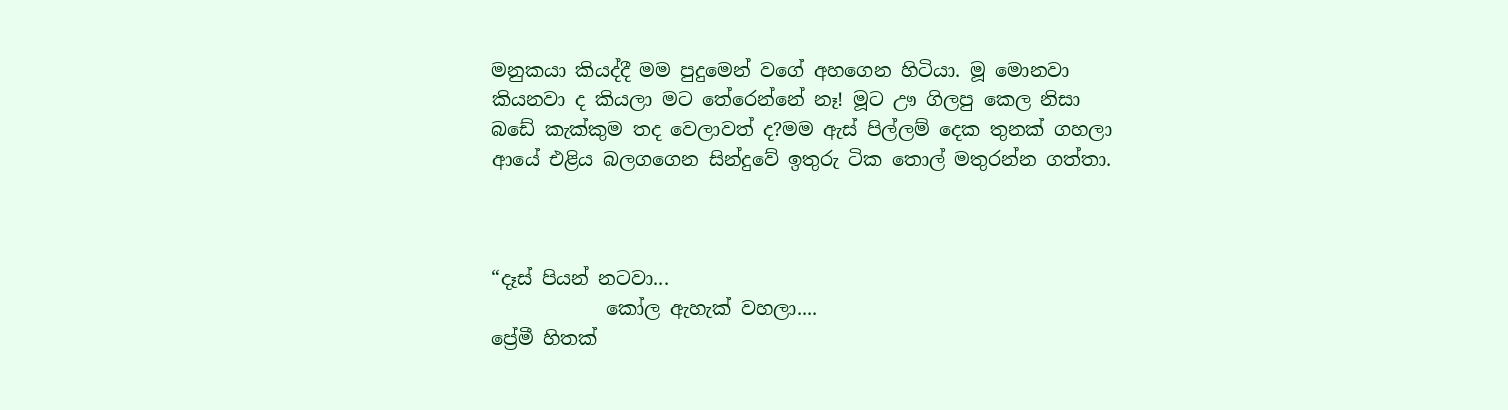මනුකයා කියද්දී මම පුදුමෙන් වගේ අහගෙන හිටියා. මූ මොනවා කියනවා ද කියලා මට තේරෙන්නේ නෑ! මූට ඌ ගිලපු කෙල නිසා බඩේ කැක්කුම තද වෙලාවත් ද?මම ඇස් පිල්ලම් දෙක තුනක් ගහලා ආයේ එළිය බලගගෙන සින්දුවේ ඉතුරු ටික තොල් මතුරන්න ගත්තා.



“දෑස් පියන් නටවා...
            කෝල ඇහැක් වහලා....
ප්‍රේමී හිතක්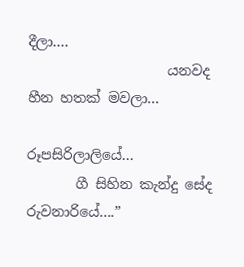දීලා....
                    යනවද හීන හතක් මවලා...

රූපසිරිලාලියේ...
       ගී සිහින කැන්දු සේද රුවනාරියේ....”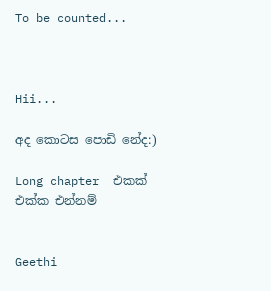To be counted...



Hii...

අද කොටස පොඩි නේද:)

Long chapter  එකක් එක්ක එන්නම්


Geethi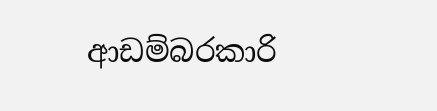ආඩම්බරකාරි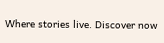Where stories live. Discover now